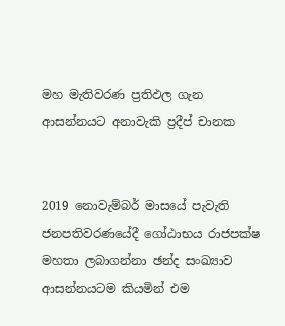මහ මැතිවරණ ප්‍රතිඵල ගැන ආසන්නයට අනාවැකි ප්‍රදීප් චානක


2019 නොවැම්බර් මාසයේ පැවැති ජනපතිවරණයේදී ගෝඨාභය රාජපක්ෂ මහතා ලබාගන්නා ඡන්ද සංඛ්‍යාව ආසන්නයටම කියමින් එම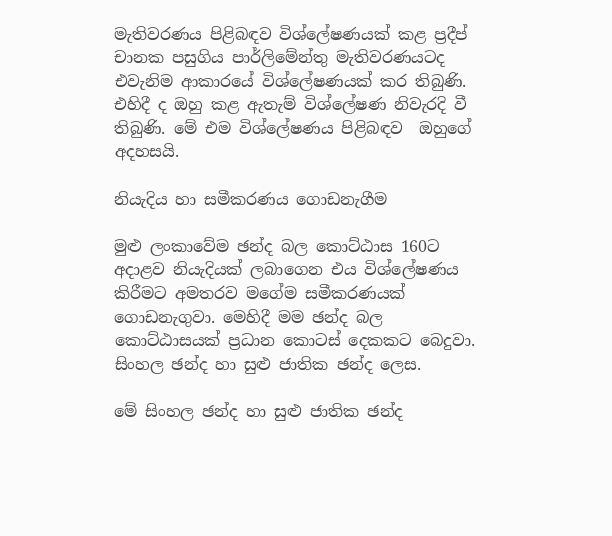මැතිවරණය පිළිබඳව විශ්ලේෂණයක් කළ ප්‍රදීප් චානක පසුගිය පාර්ලිමේන්තු මැතිවරණයටද එවැනිම ආකාරයේ විශ්ලේෂණයක් කර තිබුණි. එහිදී ද ඔහු කළ ඇතැම් විශ්ලේෂණ නිවැරදි වී තිබුණි. මේ එම විශ්ලේෂණය පිළිබඳව  ඔහුගේ අදහසයි.

නියැදිය හා සමීකරණය ගොඩනැගීම

මුළු ලංකාවේම ඡන්ද බල කොට්ඨාස 160ට අදාළව නියැදියක් ලබාගෙන එය විශ්ලේෂණය කිරීමට අමතරව මගේම සමීකරණයක් ගොඩනැගුවා. මෙහිදී මම ඡන්ද බල කොට්ඨාසයක් ප්‍රධාන කොටස් දෙකකට බෙදුවා. සිංහල ඡන්ද හා සුළු ජාතික ඡන්ද ලෙස.

මේ සිංහල ඡන්ද හා සුළු ජාතික ඡන්ද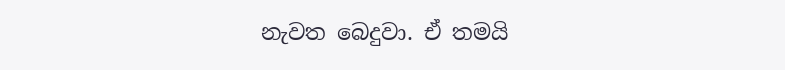නැවත බෙදුවා. ඒ තමයි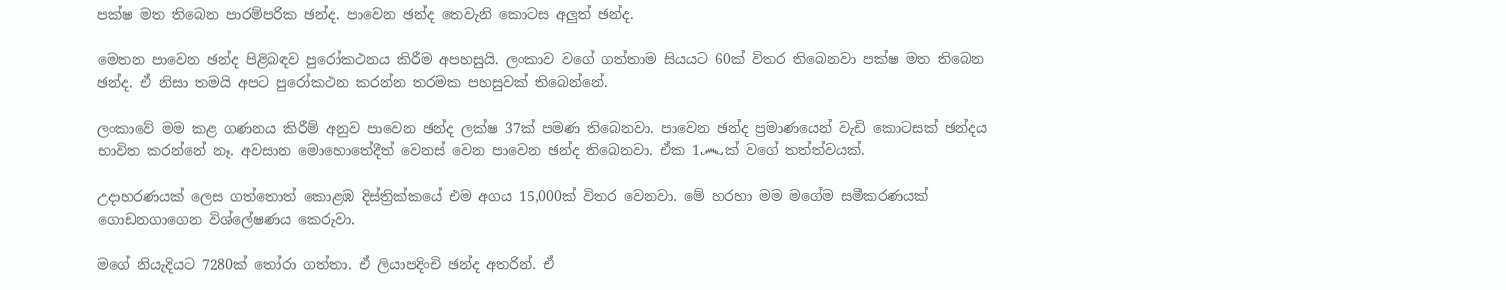පක්ෂ මත තිබෙන පාරම්පරික ඡන්ද. පාවෙන ඡන්ද තෙවැනි කොටස අලුත් ඡන්ද.

මෙතන පාවෙන ඡන්ද පිළිබඳව පුරෝකථනය කිරීම අපහසුයි. ලංකාව වගේ ගත්තාම සියයට 60ක් විතර තිබෙනවා පක්ෂ මත තිබෙන ඡන්ද. ඒ නිසා තමයි අපට පුරෝකථන කරන්න තරමක පහසුවක් තිබෙන්නේ.

ලංකාවේ මම කළ ගණනය කිරීම් අනුව පාවෙන ඡන්ද ලක්ෂ 37ක් පමණ තිබෙනවා. පාවෙන ඡන්ද ප්‍රමාණයෙන් වැඩි කොටසක් ඡන්දය භාවිත කරන්නේ නෑ. අවසාන මොහොතේදීත් වෙනස් වෙන පාවෙන ඡන්ද තිබෙනවා. ඒක 1෴ක් වගේ තත්ත්වයක්.

උදාහරණයක් ලෙස ගත්තොත් කොළඹ දිස්ත්‍රික්කයේ එම අගය 15,000ක් විතර වෙනවා. මේ හරහා මම මගේම සමීකරණයක් ගොඩනගාගෙන විශ්ලේෂණය කෙරුවා.

මගේ නියැදියට 7280ක් තෝරා ගත්තා. ඒ ලියාපදිංචි ඡන්ද අතරින්. ඒ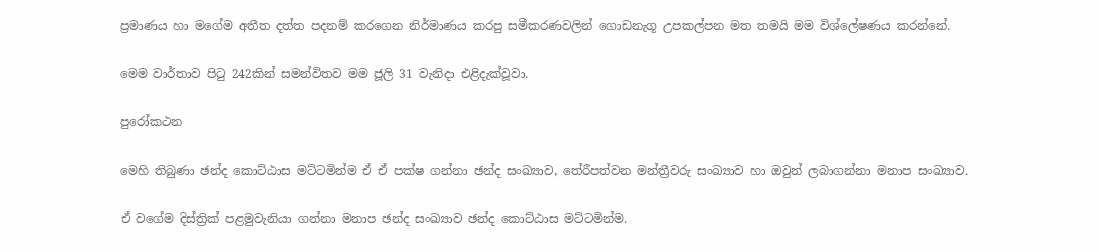ප්‍රමාණය හා මගේම අතීත දත්ත පදනම් කරගෙන නිර්මාණය කරපු සමීකරණවලින් ගොඩනැගූ උපකල්පන මත තමයි මම විශ්ලේෂණය කරන්නේ.

මෙම වාර්තාව පිටු 242කින් සමන්විතව මම ජූලි 31 වැනිදා එළිදැක්වූවා.

පුරෝකථන

මෙහි තිබුණා ඡන්ද කොට්ඨාස මට්ටමින්ම ඒ ඒ පක්ෂ ගන්නා ඡන්ද සංඛ්‍යාව, තේරීපත්වන මන්ත්‍රීවරු සංඛ්‍යාව හා ඔවුන් ලබාගන්නා මනාප සංඛ්‍යාව.

ඒ වගේම දිස්ත්‍රික් පළමුවැනියා ගන්නා මනාප ඡන්ද සංඛ්‍යාව ඡන්ද කොට්ඨාස මට්ටමින්ම.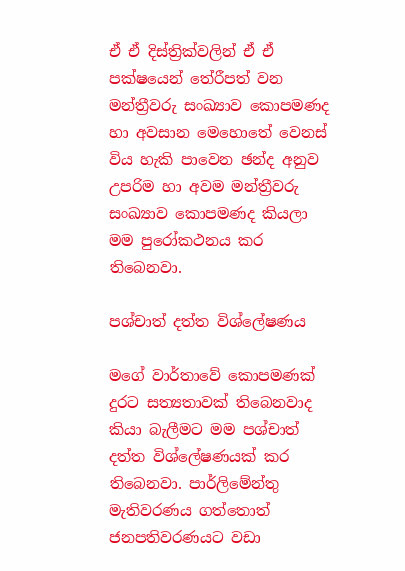ඒ ඒ දිස්ත්‍රික්වලින් ඒ ඒ පක්ෂයෙන් තේරීපත් වන මන්ත්‍රීවරු සංඛ්‍යාව කොපමණද හා අවසාන මෙහොතේ වෙනස් විය හැකි පාවෙන ඡන්ද අනුව උපරිම හා අවම මන්ත්‍රීවරු සංඛ්‍යාව කොපමණද කියලා මම පුරෝකථනය කර තිබෙනවා.

පශ්චාත් දත්ත විශ්ලේෂණය

මගේ වාර්තාවේ කොපමණක් දුරට සත්‍යතාවක් තිබෙනවාද කියා බැලීමට මම පශ්චාත් දත්ත විශ්ලේෂණයක් කර තිබෙනවා. පාර්ලිමේන්තු මැතිවරණය ගත්තොත් ජනපතිවරණයට වඩා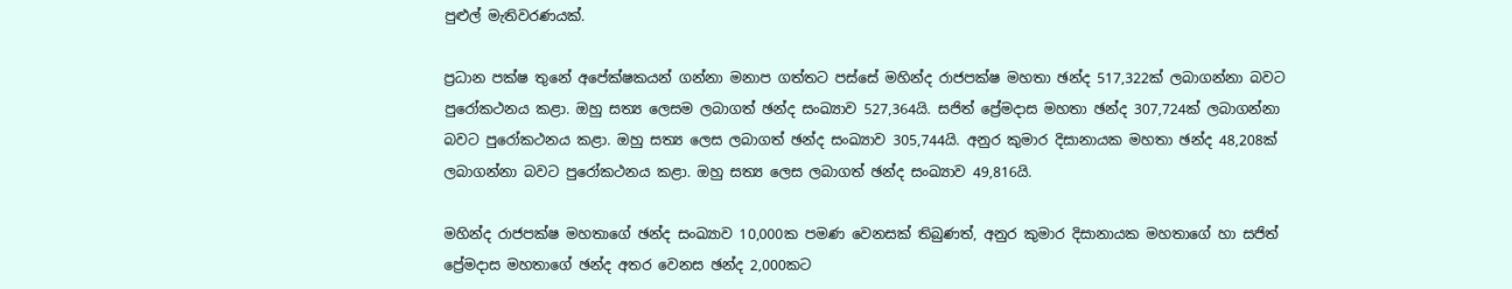පුළුල් මැතිවරණයක්.

ප්‍රධාන පක්ෂ තුනේ අපේක්ෂකයන් ගන්නා මනාප ගත්තට පස්සේ මහින්ද රාජපක්ෂ මහතා ඡන්ද 517,322ක් ලබාගන්නා බවට පුරෝකථනය කළා. ඔහු සත්‍ය ලෙසම ලබාගත් ඡන්ද සංඛ්‍යාව 527,364යි. සජිත් ප්‍රේමදාස මහතා ඡන්ද 307,724ක් ලබාගන්නා බවට පුරෝකථනය කළා. ඔහු සත්‍ය ලෙස ලබාගත් ඡන්ද සංඛ්‍යාව 305,744යි. අනුර කුමාර දිසානායක මහතා ඡන්ද 48,208ක් ලබාගන්නා බවට පුරෝකථනය කළා. ඔහු සත්‍ය ලෙස ලබාගත් ඡන්ද සංඛ්‍යාව 49,816යි.

මහින්ද රාජපක්ෂ මහතාගේ ඡන්ද සංඛ්‍යාව 10,000ක පමණ වෙනසක් තිබුණත්, අනුර කුමාර දිසානායක මහතාගේ හා සජිත් ප්‍රේමදාස මහතාගේ ඡන්ද අතර වෙනස ඡන්ද 2,000කට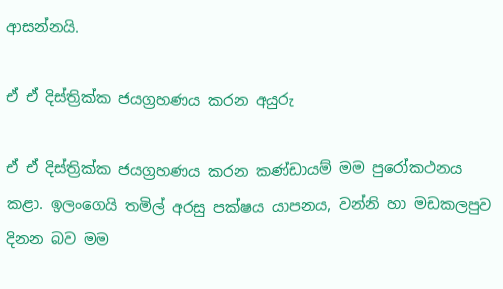ආසන්නයි.

ඒ ඒ දිස්ත්‍රික්ක ජයග්‍රහණය කරන අයුරු

ඒ ඒ දිස්ත්‍රික්ක ජයග්‍රහණය කරන කණ්ඩායම් මම පුරෝකථනය කළා. ඉලංගෙයි තමිල් අරසු පක්ෂය යාපනය, වන්නි හා මඩකලපුව දිනන බව මම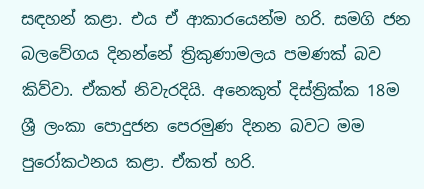සඳහන් කළා. එය ඒ ආකාරයෙන්ම හරි. සමගි ජන බලවේගය දිනන්නේ ත්‍රිකුණාමලය පමණක් බව කිව්වා. ඒකත් නිවැරදියි. අනෙකුත් දිස්ත්‍රික්ක 18ම ශ්‍රී ලංකා පොදුජන පෙරමුණ දිනන බවට මම පුරෝකථනය කළා. ඒකත් හරි.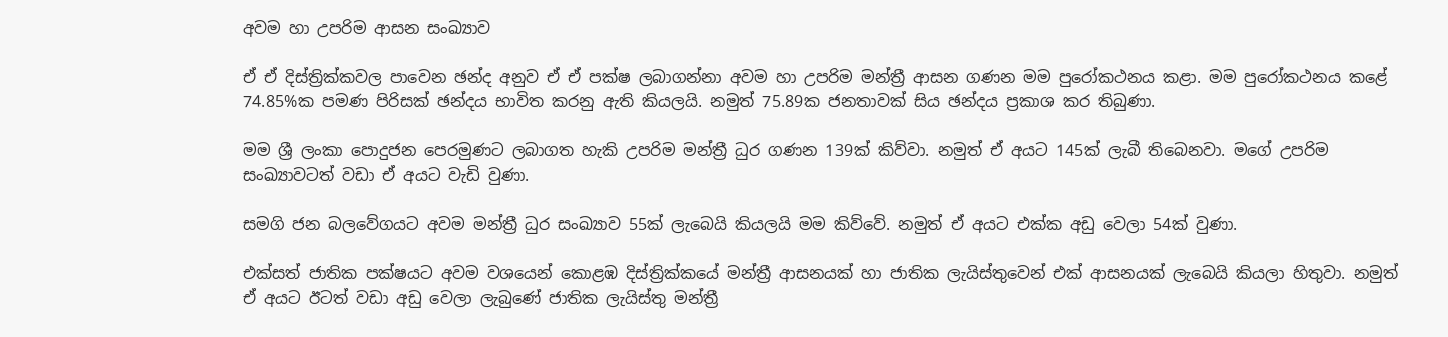අවම හා උපරිම ආසන සංඛ්‍යාව

ඒ ඒ දිස්ත්‍රික්කවල පාවෙන ඡන්ද අනුව ඒ ඒ පක්ෂ ලබාගන්නා අවම හා උපරිම මන්ත්‍රී ආසන ගණන මම පුරෝකථනය කළා. මම පුරෝකථනය කළේ 74.85%ක පමණ පිරිසක් ඡන්දය භාවිත කරනු ඇති කියලයි. නමුත් 75.89ක ජනතාවක් සිය ඡන්දය ප්‍රකාශ කර තිබුණා.

මම ශ්‍රී ලංකා පොදුජන පෙරමුණට ලබාගත හැකි උපරිම මන්ත්‍රී ධුර ගණන 139ක් කිව්වා. නමුත් ඒ අයට 145ක් ලැබී තිබෙනවා. මගේ උපරිම සංඛ්‍යාවටත් වඩා ඒ අයට වැඩි වුණා.

සමගි ජන බලවේගයට අවම මන්ත්‍රී ධුර සංඛ්‍යාව 55ක් ලැබෙයි කියලයි මම කිව්වේ. නමුත් ඒ අයට එක්ක අඩු වෙලා 54ක් වුණා.

එක්සත් ජාතික පක්ෂයට අවම වශයෙන් කොළඹ දිස්ත්‍රික්කයේ මන්ත්‍රී ආසනයක් හා ජාතික ලැයිස්තුවෙන් එක් ආසනයක් ලැබෙයි කියලා හිතුවා. නමුත් ඒ අයට ඊටත් වඩා අඩු වෙලා ලැබුණේ ජාතික ලැයිස්තු මන්ත්‍රී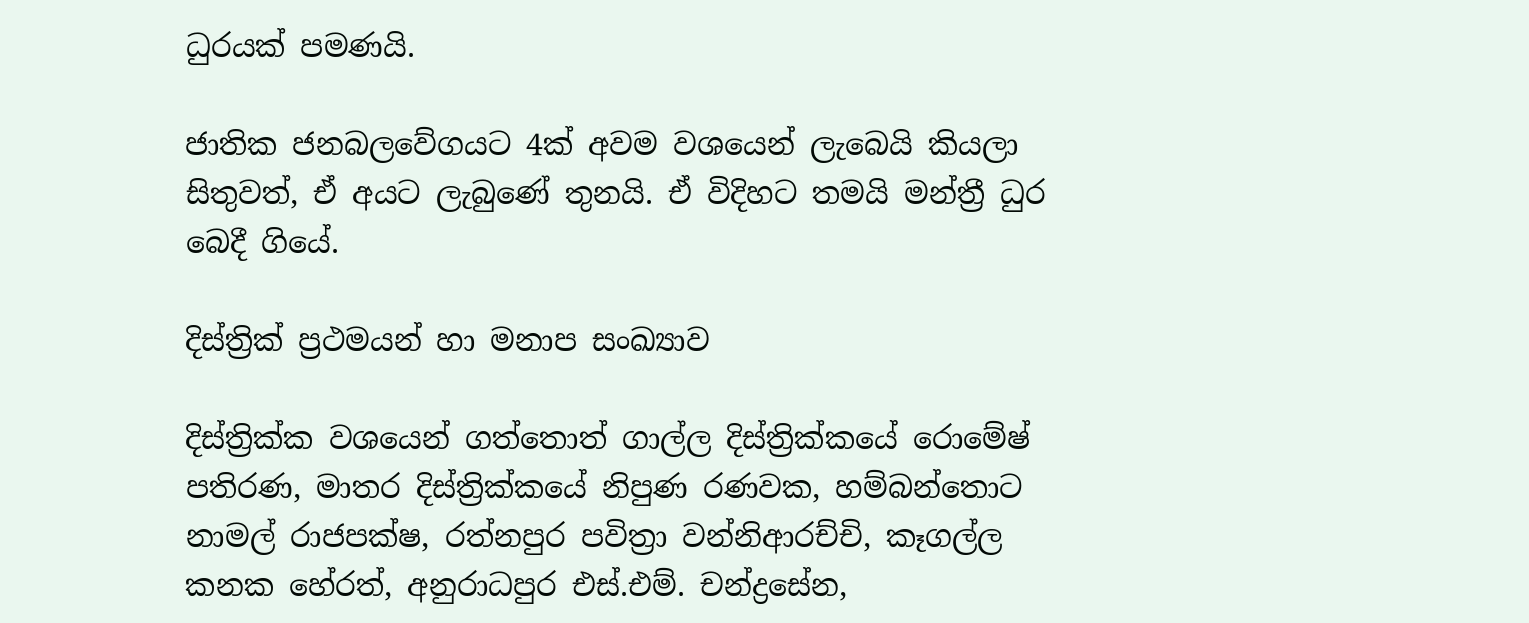ධුරයක් පමණයි.

ජාතික ජනබලවේගයට 4ක් අවම වශයෙන් ලැබෙයි කියලා සිතුවත්, ඒ අයට ලැබුණේ තුනයි. ඒ විදිහට තමයි මන්ත්‍රී ධුර බෙදී ගියේ.

දිස්ත්‍රික් ප්‍රථමයන් හා මනාප සංඛ්‍යාව

දිස්ත්‍රික්ක වශයෙන් ගත්තොත් ගාල්ල දිස්ත්‍රික්කයේ රොමේෂ් පතිරණ, මාතර දිස්ත්‍රික්කයේ නිපුණ රණවක, හම්බන්තොට නාමල් රාජපක්ෂ, රත්නපුර පවිත්‍රා වන්නිආරච්චි, කෑගල්ල කනක හේරත්, අනුරාධපුර එස්.එම්. චන්ද්‍රසේන,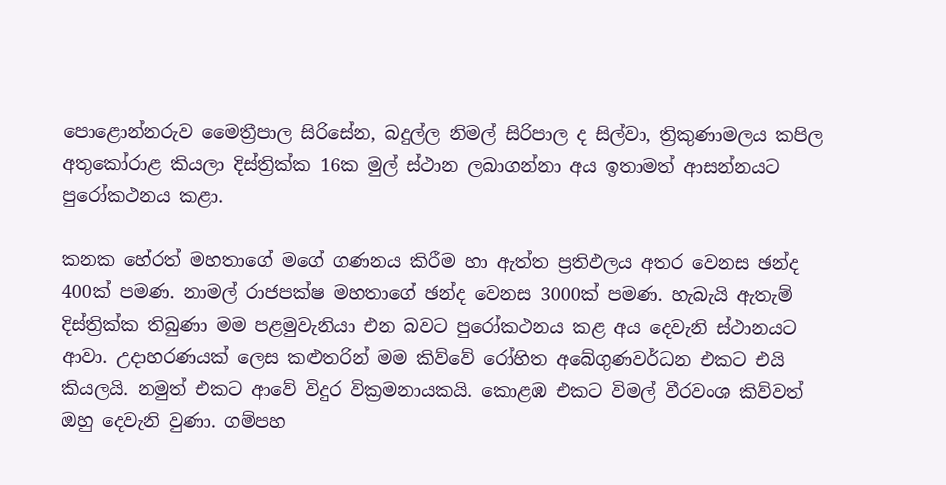පොළොන්නරුව මෛත්‍රීපාල සිරිසේන, බදුල්ල නිමල් සිරිපාල ද සිල්වා, ත්‍රිකුණාමලය කපිල අතුකෝරාළ කියලා දිස්ත්‍රික්ක 16ක මුල් ස්ථාන ලබාගන්නා අය ඉතාමත් ආසන්නයට පුරෝකථනය කළා.

කනක හේරත් මහතාගේ මගේ ගණනය කිරීම හා ඇත්ත ප්‍රතිඵලය අතර වෙනස ඡන්ද 400ක් පමණ. නාමල් රාජපක්ෂ මහතාගේ ඡන්ද වෙනස 3000ක් පමණ. හැබැයි ඇතැම් දිස්ත්‍රික්ක තිබුණා මම පළමුවැනියා එන බවට පුරෝකථනය කළ අය දෙවැනි ස්ථානයට ආවා. උදාහරණයක් ලෙස කළුතරින් මම කිව්වේ රෝහිත අබේගුණවර්ධන එකට එයි කියලයි. නමුත් එකට ආවේ විදුර වික්‍රමනායකයි. කොළඹ එකට විමල් වීරවංශ කිව්වත් ඔහු දෙවැනි වුණා. ගම්පහ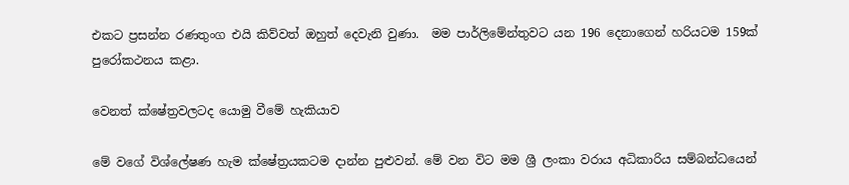එකට ප්‍රසන්න රණතුංග එයි කිව්වත් ඔහුත් දෙවැනි වුණා.  මම පාර්ලිමේන්තුවට යන 196 දෙනාගෙන් හරියටම 159ක් පුරෝකථනය කළා.

වෙනත් ක්ෂේත්‍රවලටද යොමු වීමේ හැකියාව

මේ වගේ විශ්ලේෂණ හැම ක්ෂේත්‍රයකටම දාන්න පුළුවන්. මේ වන විට මම ශ්‍රී ලංකා වරාය අධිකාරිය සම්බන්ධයෙන්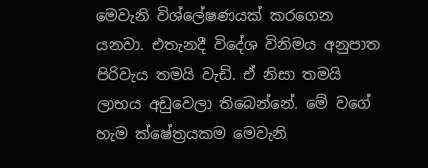මෙවැනි විශ්ලේෂණයක් කරගෙන යනවා. එතැනදී විදේශ විනිමය අනුපාත පිරිවැය තමයි වැඩි. ඒ නිසා තමයි ලාභය අඩුවෙලා තිබෙන්නේ. මේ වගේ හැම ක්ෂේත්‍රයකම මෙවැනි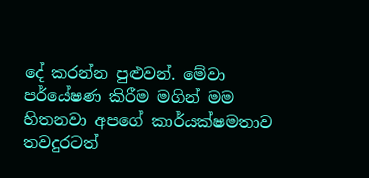දේ කරන්න පුළුවන්. මේවා පර්යේෂණ කිරීම මගින් මම හිතනවා අපගේ කාර්යක්ෂමතාව තවදුරටත්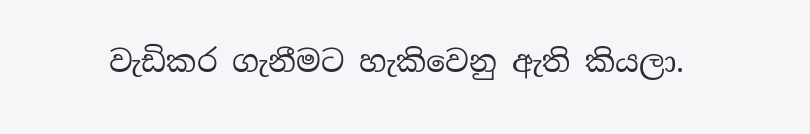වැඩිකර ගැනීමට හැකිවෙනු ඇති කියලා.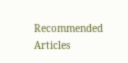Recommended Articles